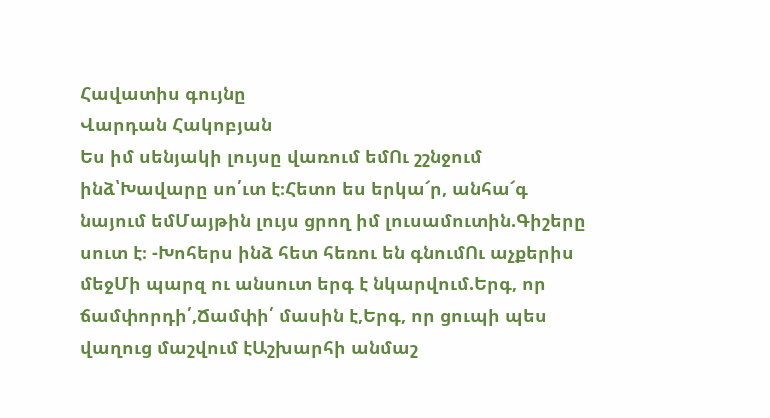Հավատիս գույնը
Վարդան Հակոբյան
Ես իմ սենյակի լույսը վառում եմՈւ շշնջում ինձ՝Խավարը սո՛ւտ է։Հետո ես երկա՜ր, անհա՜գ նայում եմՄայթին լույս ցրող իմ լուսամուտին.Գիշերը սուտ է։ -Խոհերս ինձ հետ հեռու են գնումՈւ աչքերիս մեջՄի պարզ ու անսուտ երգ է նկարվում.Երգ, որ ճամփորդի՛,Ճամփի՛ մասին է,Երգ, որ ցուպի պես վաղուց մաշվում էԱշխարհի անմաշ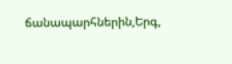ճանապարհներին,Երգ,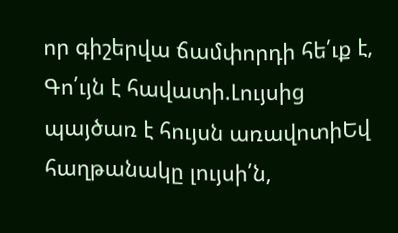որ գիշերվա ճամփորդի հե՛ւք է, Գո՛ւյն է հավատի.Լույսից պայծառ է հույսն առավոտիԵվ հաղթանակը լույսի՛ն,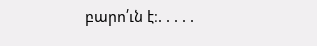բարո՛ւն է։. . . . .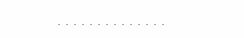. . . . . . . . . . . . . .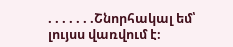. . . . . . .Շնորհակալ եմ՝ լույսս վառվում է։